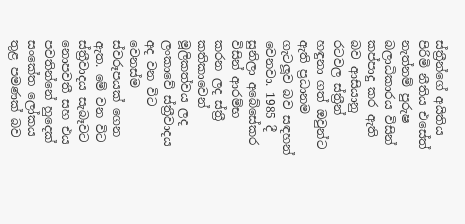ස්ත්‍රීන්ගේ අයිතිය පිරිමි නීතිය එසේත් නැත්නම් පුරුෂ බලාධිකාරය විසින් කප්පාදු කර ඇති බව ආසියානු රටවල ස්ත්‍රීන් හඳුනා ගත් ඔවුන්ට ඇති ප්‍රධානම ගැටලූ‍ව බව සඳහන් වෙනවා. 1985 දී සුනිලා අබේසේකර විසින් ආරම්භ කරන ලද ස්ත්‍රී කතිකාවෙන් මූලිකත්වය ලද ලංකාවේ ස්ත්‍රීවාදය අද වන විට වෙනස්ම ස්වරූපයක් ගෙන ඇත. මේ වන විට ස්ත්‍රීවාදය සැබෑවට නොපවතී සහ එය පවතින්නේ හුදෙක් සංකේත ලෝකය තුළ පමණක් බව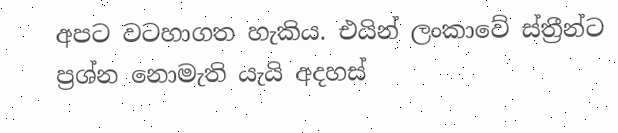අපට වටහාගත හැකිය. එයින් ලංකාවේ ස්ත්‍රීන්ට ප්‍රශ්න නොමැති යැයි අදහස්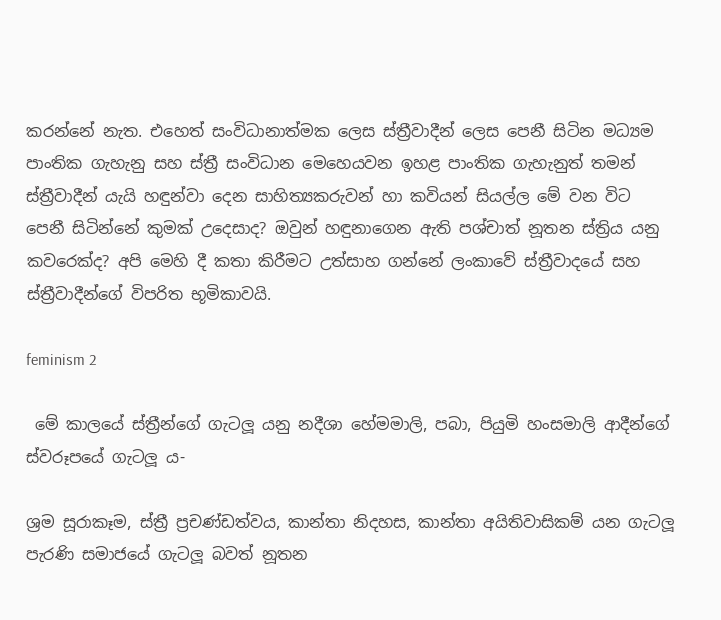කරන්නේ නැත. එහෙත් සංවිධානාත්මක ලෙස ස්ත්‍රීවාදීන් ලෙස පෙනී සිටින මධ්‍යම පාංතික ගැහැනු සහ ස්ත්‍රී සංවිධාන මෙහෙයවන ඉහළ පාංතික ගැහැනුත් තමන් ස්ත්‍රීවාදීන් යැයි හඳුන්වා දෙන සාහිත්‍යකරුවන් හා කවියන් සියල්ල මේ වන විට පෙනී සිටින්නේ කුමක් උදෙසාද? ඔවුන් හඳුනාගෙන ඇති පශ්චාත් නූතන ස්ත්‍රිය යනු කවරෙක්ද? අපි මෙහි දී කතා කිරීමට උත්සාහ ගන්නේ ලංකාවේ ස්ත්‍රීවාදයේ සහ ස්ත්‍රීවාදීන්ගේ විපරිත භූමිකාවයි.

feminism 2

 මේ කාලයේ ස්ත්‍රීන්ගේ ගැටලූ‍ යනු නදීශා හේමමාලි, පබා, පියුමි හංසමාලි ආදීන්ගේ ස්වරූපයේ ගැටලූ‍ ය-

ශ්‍රම සූරාකෑම, ස්ත්‍රී ප්‍රචණ්ඩත්වය, කාන්තා නිදහස, කාන්තා අයිතිවාසිකම් යන ගැටලූ‍ පැරණි සමාජයේ ගැටලූ‍ බවත් නූතන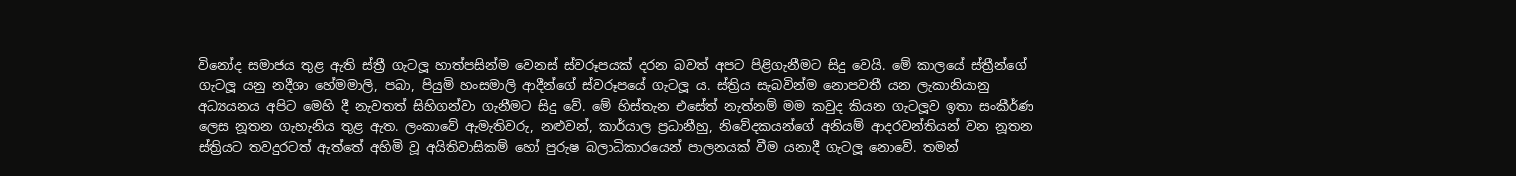විනෝද සමාජය තුළ ඇති ස්ත්‍රී ගැටලූ‍ හාත්පසින්ම වෙනස් ස්වරූපයක් දරන බවත් අපට පිළිගැනීමට සිදු වෙයි. මේ කාලයේ ස්ත්‍රීන්ගේ ගැටලූ‍ යනු නදීශා හේමමාලි, පබා, පියුමි හංසමාලි ආදීන්ගේ ස්වරූපයේ ගැටලූ‍ ය. ස්ත්‍රිය සැබවින්ම නොපවතී යන ලැකානියානු අධ්‍යයනය අපිට මෙහි දී නැවතත් සිහිගන්වා ගැනීමට සිදු වේ. මේ හිස්තැන එසේත් නැත්නම් මම කවුද කියන ගැටලූ‍ව ඉතා සංකීර්ණ ලෙස නූතන ගැහැනිය තුළ ඇත. ලංකාවේ ඇමැතිවරු, නළු‍වන්, කාර්යාල ප්‍රධානීහු, නිවේදකයන්ගේ අනියම් ආදරවන්තියන් වන නූතන ස්ත්‍රියට තවදුරටත් ඇත්තේ අහිමි වූ අයිතිවාසිකම් හෝ පුරුෂ බලාධිකාරයෙන් පාලනයක් වීම යනාදී ගැටලූ‍ නොවේ. තමන්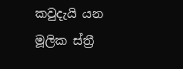කවුදැයි යන මූලික ස්ත්‍රී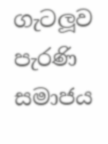ගැටලූ‍ව පැරණි සමාජය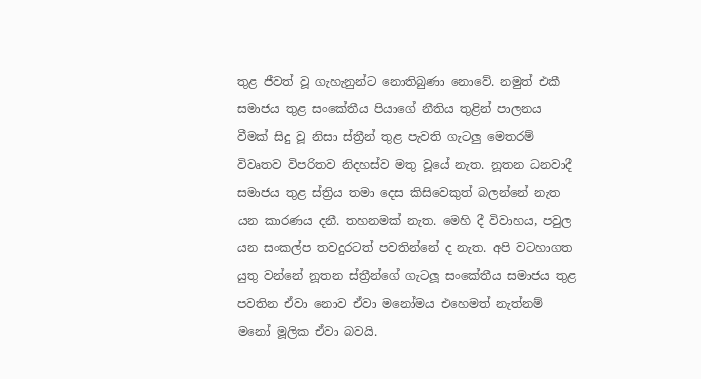තුළ ජීවත් වූ ගැහැනුන්ට නොතිබුණා නොවේ. නමුත් එකී සමාජය තුළ සංකේතීය පියාගේ නීතිය තුළින් පාලනය වීමක් සිදු වූ නිසා ස්ත්‍රීන් තුළ පැවති ගැටලු මෙතරම් විවෘතව විපරිතව නිදහස්ව මතු වූයේ නැත. නූතන ධනවාදී සමාජය තුළ ස්ත්‍රිය තමා දෙස කිසිවෙකුත් බලන්නේ නැත යන කාරණය දනී. තහනමක් නැත. මෙහි දී විවාහය, පවුල යන සංකල්ප තවදුරටත් පවතින්නේ ද නැත. අපි වටහාගත යුතු වන්නේ නූතන ස්ත්‍රීන්ගේ ගැටලූ‍ සංකේතීය සමාජය තුළ පවතින ඒවා නොව ඒවා මනෝමය එහෙමත් නැත්නම් මනෝ මූලික ඒවා බවයි.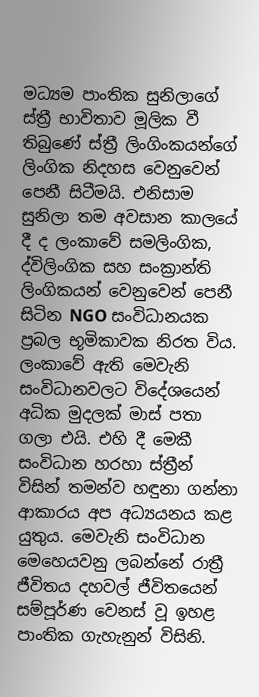මධ්‍යම පාංතික සුනිලාගේ ස්ත්‍රී භාවිතාව මූලික වී තිබුණේ ස්ත්‍රී ලිංගිංකයන්ගේ ලිංගික නිදහස වෙනුවෙන් පෙනී සිටීමයි. එනිසාම සුනිලා තම අවසාන කාලයේ දී ද ලංකාවේ සමලිංගික, ද්විලිංගික සහ සංක්‍රාන්ති ලිංගිකයන් වෙනුවෙන් පෙනී සිටින NGO සංවිධානයක ප්‍රබල භූමිකාවක නිරත විය. ලංකාවේ ඇති මෙවැනි සංවිධානවලට විදේශයෙන් අධික මුදලක් මාස් පතා ගලා එයි. එහි දී මෙකී සංවිධාන හරහා ස්ත්‍රීන් විසින් තමන්ව හඳුනා ගන්නා ආකාරය අප අධ්‍යයනය කළ යුතුය. මෙවැනි සංවිධාන මෙහෙයවනු ලබන්නේ රාත්‍රී ජීවිතය දහවල් ජීවිතයෙන් සම්පූර්ණ වෙනස් වූ ඉහළ පාංතික ගැහැනුන්‍ විසිනි.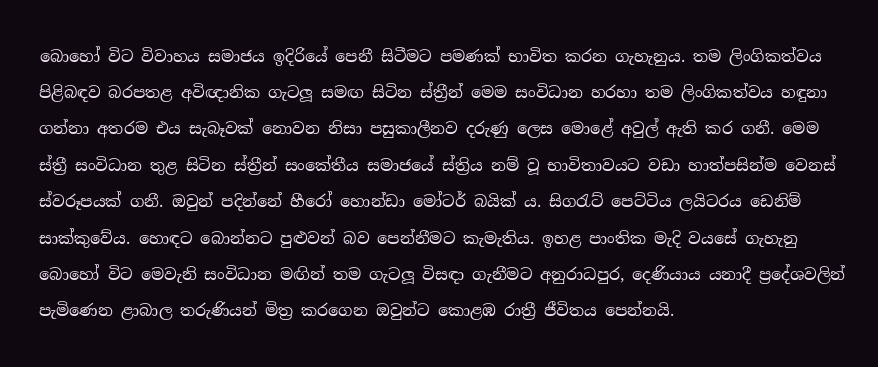බොහෝ විට විවාහය සමාජය ඉදිරියේ පෙනී සිටීමට පමණක් භාවිත කරන ගැහැනුය. තම ලිංගිකත්වය පිළිබඳව බරපතළ අවිඥානික ගැටලූ‍ සමඟ සිටින ස්ත්‍රීන් මෙම සංවිධාන හරහා තම ලිංගිකත්වය හඳුනා ගන්නා අතරම එය සැබෑවක් නොවන නිසා පසුකාලීනව දරුණු ලෙස මොළේ අවුල් ඇති කර ගනී. මෙම ස්ත්‍රී සංවිධාන තුළ සිටින ස්ත්‍රීන් සංකේතීය සමාජයේ ස්ත්‍රිය නම් වූ භාවිතාවයට වඩා හාත්පසින්ම වෙනස් ස්වරූපයක් ගනී. ඔවුන් පදින්නේ හීරෝ හොන්ඩා මෝටර් බයික් ය. සිගරැට් පෙට්ටිය ලයිටරය ඩෙනිම් සාක්කුවේය. හොඳට බොන්නට පුළු‍වන් බව පෙන්නීමට කැමැතිය. ඉහළ පාංතික මැදි වයසේ ගැහැනු බොහෝ විට මෙවැනි සංවිධාන මඟින් තම ගැටලූ‍ විසඳා ගැනීමට අනුරාධපුර, දෙණියාය යනාදී ප්‍රදේශවලින් පැමිණෙන ළාබාල තරුණියන් මිත්‍ර කරගෙන ඔවුන්ට කොළඹ රාත්‍රී ජීවිතය පෙන්නයි.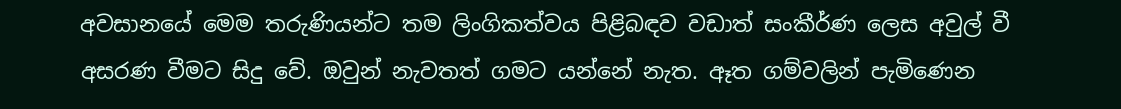අවසානයේ මෙම තරුණියන්ට තම ලිංගිකත්වය පිළිබඳව වඩාත් සංකීර්ණ ලෙස අවුල් වී අසරණ වීමට සිදු වේ. ඔවුන් නැවතත් ගමට යන්නේ නැත. ඈත ගම්වලින් පැමිණෙන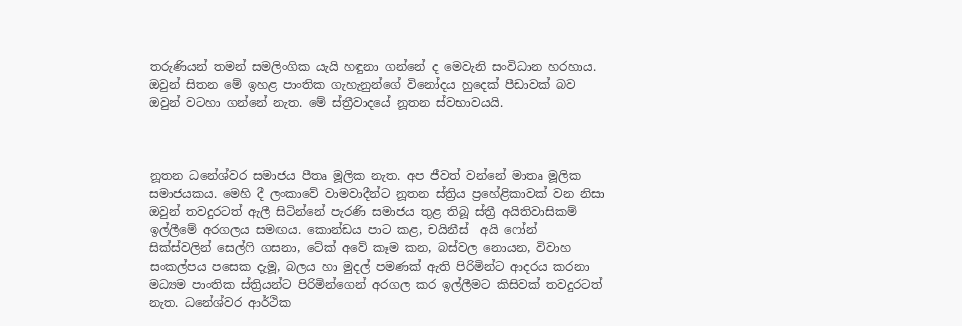තරුණියන් තමන් සමලිංගික යැයි හඳුනා ගන්නේ ද මෙවැනි සංවිධාන හරහාය. ඔවුන් සිතන මේ ඉහළ පාංතික ගැහැනුන්ගේ විනෝදය හුදෙක් පීඩාවක් බව ඔවුන් වටහා ගන්නේ නැත. මේ ස්ත්‍රීවාදයේ නූතන ස්වභාවයයි.



නූතන ධනේශ්වර සමාජය පීතෘ මූලික නැත. අප ජීවත් වන්නේ මාතෘ මූලික සමාජයකය. මෙහි දී ලංකාවේ වාමවාදීන්ට නූතන ස්ත්‍රිය ප්‍රහේළිකාවක් වන නිසා ඔවුන් තවදුරටත් ඇලී සිටින්නේ පැරණි සමාජය තුළ තිබූ ස්ත්‍රී අයිතිවාසිකම් ඉල්ලීමේ අරගලය සමඟය. කොන්ඩය පාට කළ, චයිනීස්  අයි ෆෝන් සික්ස්වලින් සෙල්ෆි ගසනා, ටේක් අවේ කෑම කන, බස්වල නොයන, විවාහ සංකල්පය පසෙක දැමූ, බලය හා මුදල් පමණක් ඇති පිරිමින්ට ආදරය කරනා මධ්‍යම පාංතික ස්ත්‍රියන්ට පිරිමින්ගෙන් අරගල කර ඉල්ලීමට කිසිවක් තවදුරටත් නැත. ධනේශ්වර ආර්ථික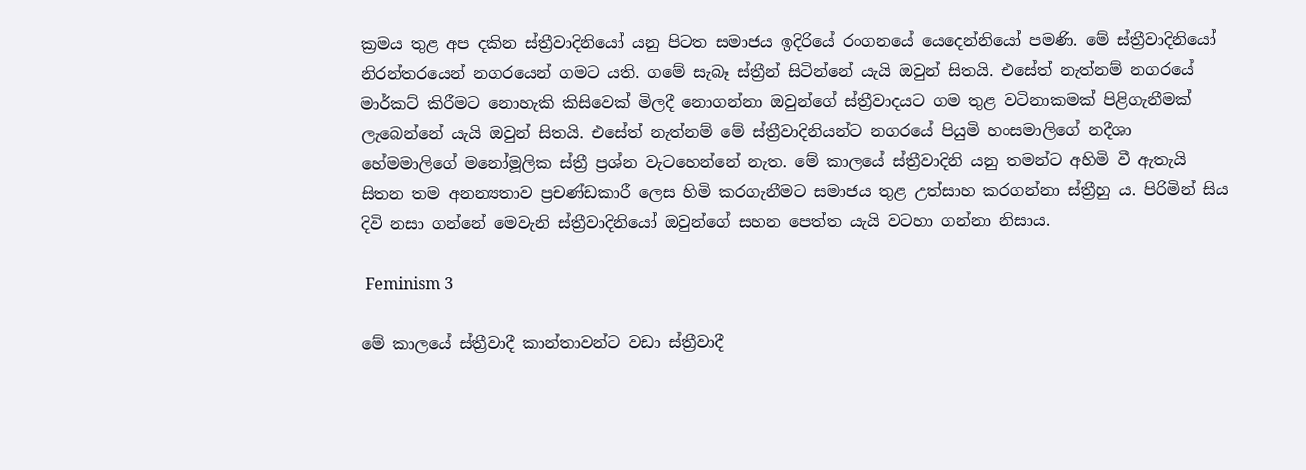ක්‍රමය තුළ අප දකින ස්ත්‍රීවාදිනියෝ යනු පිටත සමාජය ඉදිරියේ රංගනයේ යෙදෙන්නියෝ පමණි. මේ ස්ත්‍රීවාදිනියෝ නිරන්තරයෙන් නගරයෙන් ගමට යති. ගමේ සැබෑ ස්ත්‍රීන් සිටින්නේ යැයි ඔවුන් සිතයි. එසේත් නැත්නම් නගරයේ මාර්කට් කිරීමට නොහැකි කිසිවෙක් මිලදී නොගන්නා ඔවුන්ගේ ස්ත්‍රීවාදයට ගම තුළ වටිනාකමක් පිළිගැනීමක් ලැබෙන්නේ යැයි ඔවුන් සිතයි. එසේත් නැත්නම් මේ ස්ත්‍රීවාදිනියන්ට නගරයේ පියුමි හංසමාලිගේ නදීශා හේමමාලිගේ මනෝමූලික ස්ත්‍රී ප්‍රශ්න වැටහෙන්නේ නැත. මේ කාලයේ ස්ත්‍රීවාදිනි යනු තමන්ට අහිමි වී ඇතැයි සිතන තම අනන්‍යතාව ප්‍රචණ්ඩකාරී ලෙස හිමි කරගැනීමට සමාජය තුළ උත්සාහ කරගන්නා ස්ත්‍රීහු‍ ය. පිරිමින් සිය දිවි නසා ගන්නේ මෙවැනි ස්ත්‍රීවාදිනියෝ ඔවුන්ගේ සහන පෙත්ත යැයි වටහා ගන්නා නිසාය.

 Feminism 3

මේ කාලයේ ස්ත්‍රීවාදී කාන්තාවන්ට වඩා ස්ත්‍රීවාදී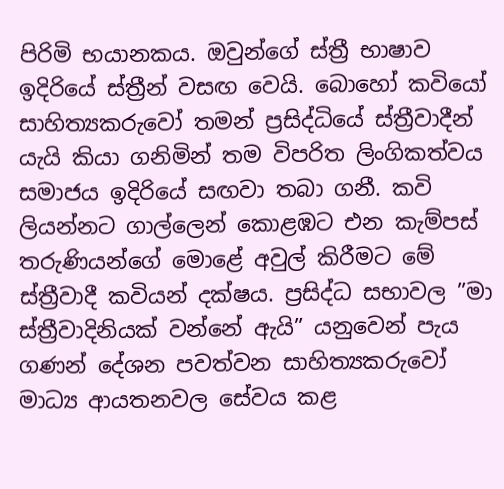පිරිමි භයානකය. ඔවුන්ගේ ස්ත්‍රී භාෂාව ඉදිරියේ ස්ත්‍රීන් වසඟ වෙයි. බොහෝ කවියෝ සාහිත්‍යකරුවෝ තමන් ප්‍රසිද්ධියේ ස්ත්‍රීවාදීන් යැයි කියා ගනිමින් තම විපරිත ලිංගිකත්වය සමාජය ඉදිරියේ සඟවා තබා ගනී. කවි ලියන්නට ගාල්ලෙන් කොළඹට එන කැම්පස් තරුණියන්ගේ මොළේ අවුල් කිරීමට මේ ස්ත්‍රීවාදී කවියන් දක්ෂය. ප්‍රසිද්ධ සභාවල ”මා ස්ත්‍රීවාදිනියක් වන්නේ ඇයි” යනුවෙන් පැය ගණන් දේශන පවත්වන සාහිත්‍යකරුවෝ මාධ්‍ය ආයතනවල සේවය කළ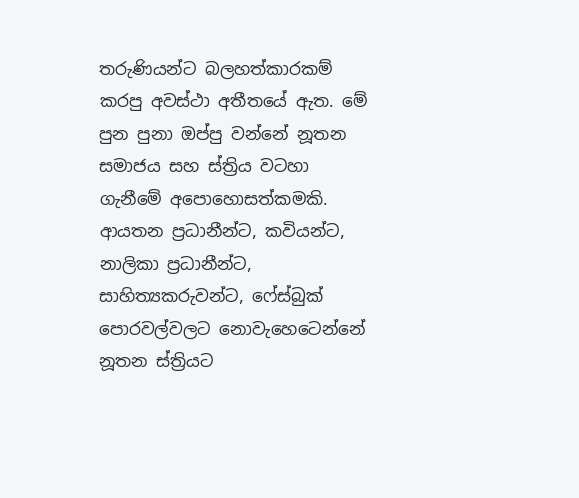තරුණියන්ට බලහත්කාරකම් කරපු අවස්ථා අතීතයේ ඇත. මේ පුන පුනා ඔප්පු වන්නේ නූතන සමාජය සහ ස්ත්‍රිය වටහා ගැනීමේ අපොහොසත්කමකි. ආයතන ප්‍රධානීන්ට, කවියන්ට, නාලිකා ප්‍රධානීන්ට, සාහිත්‍යකරුවන්ට, ෆේස්බුක් පොරවල්වලට නොවැහෙටෙන්නේ නූතන ස්ත්‍රියට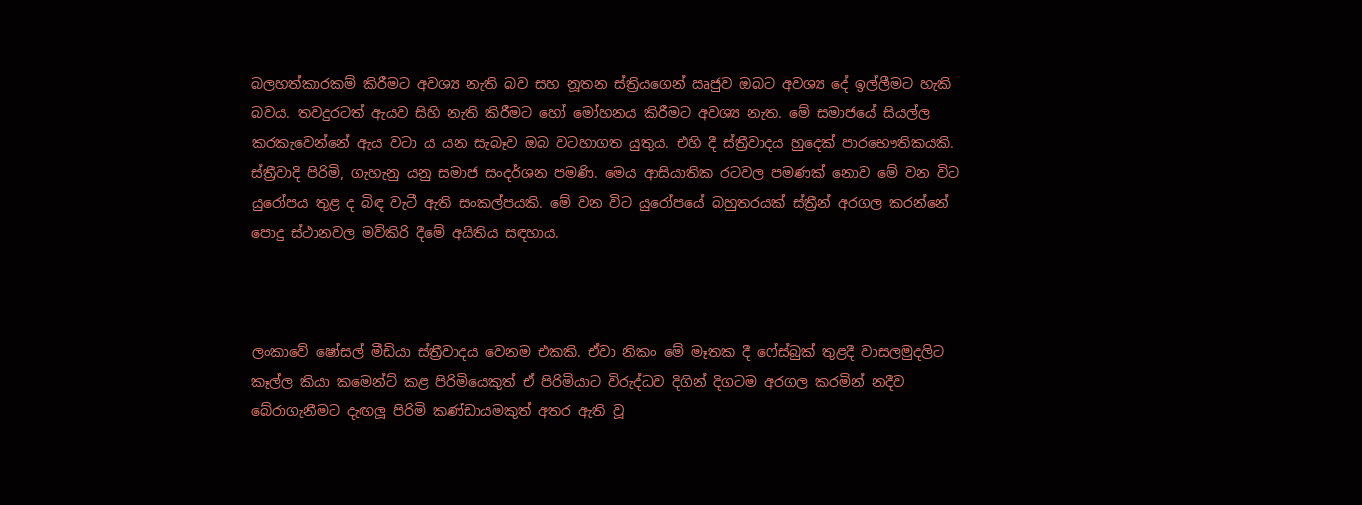බලහත්කාරකම් කිරීමට අවශ්‍ය නැති බව සහ නූතන ස්ත්‍රියගෙන් ඍජුව ඔබට අවශ්‍ය දේ ඉල්ලීමට හැකි බවය. තවදුරටත් ඇයව සිහි නැති කිරීමට හෝ මෝහනය කිරීමට අවශ්‍ය නැත. මේ සමාජයේ සියල්ල කරකැවෙන්නේ ඇය වටා ය යන සැබෑව ඔබ වටහාගත යුතුය. එහි දී ස්ත්‍රීවාදය හුදෙක් පාරභෞතිකයකි. ස්ත්‍රීවාදි පිරිමි, ගැහැනු යනු සමාජ සංදර්ශන පමණි. මෙය ආසියාතික රටවල පමණක් නොව මේ වන විට යුරෝපය තුළ ද බිඳ වැටී ඇති සංකල්පයකි. මේ වන විට යුරෝපයේ බහුතරයක් ස්ත්‍රීන් අරගල කරන්නේ පොදු ස්ථානවල මව්කිරි දීමේ අයිතිය සඳහාය.



ලංකාවේ ෂෝසල් මීඩියා ස්ත්‍රීවාදය වෙනම එකකි. ඒවා නිකං මේ මෑතක දී ෆේස්බුක් තුළදී වාසලමුදලිට කෑල්ල කියා කමෙන්ට් කළ පිරිමියෙකුත් ඒ පිරිමියාට විරුද්ධව දිගින් දිගටම අරගල කරමින් නදීව බේරාගැනීමට දැඟලූ පිරිමි කණ්ඩායමකුත් අතර ඇති වූ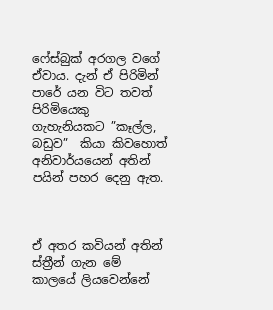ෆේස්බුක් අරගල වගේ ඒවාය. දැන් ඒ පිරිමින් පාරේ යන විට තවත් පිරිමියෙකු ගැහැනියකට ”කෑල්ල, බඩුව”  කියා කිවහොත් අනිවාර්යයෙන් අතින් පයින් පහර දෙනු ඇත.



ඒ අතර කවියන් අතින් ස්ත්‍රීන් ගැන මේ කාලයේ ලියවෙන්නේ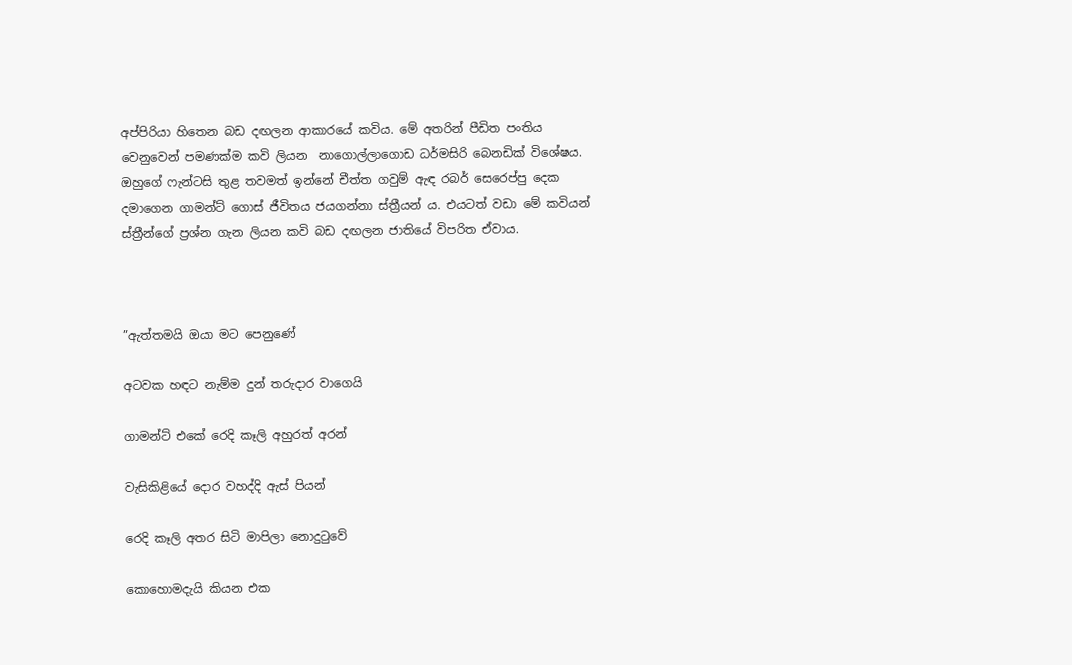අප්පිරියා හිතෙන බඩ දඟලන ආකාරයේ කවිය. මේ අතරින් පීඩිත පංතිය වෙනුවෙන් පමණක්ම කවි ලියන  නාගොල්ලාගොඩ ධර්මසිරි බෙනඩික් විශේෂය. ඔහුගේ ෆැන්ටසි තුළ තවමත් ඉන්නේ චීත්ත ගවුම් ඇඳ රබර් සෙරෙප්පු දෙක දමාගෙන ගාමන්ට් ගොස් ජීවිතය ජයගන්නා ස්ත්‍රීයන් ය. එයටත් වඩා මේ කවියන් ස්ත්‍රීන්ගේ ප්‍රශ්න ගැන ලියන කවි බඩ දඟලන ජාතියේ විපරිත ඒවාය.



”ඇත්තමයි ඔයා මට පෙනුණේ

අටවක හඳට නැම්ම දුන් තරුදාර වාගෙයි

ගාමන්ට් එකේ රෙදි කෑලි අහුරත් අරන්

වැසිකිළියේ දොර වහද්දි ඇස් පියන්

රෙදි කෑලි අතර සිටි මාපිලා නොදුටුවේ

කොහොමදැයි කියන එක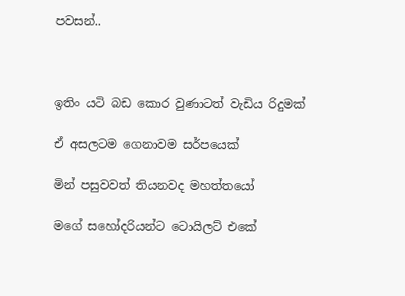පවසන්..



ඉතිං යටි බඩ කොර වුණාටත් වැඩිය රිදුමක්

ඒ අසලටම ගෙනාවම සර්පයෙක්

මින් පසුවවත් තියනවද මහත්තයෝ

මගේ සහෝදරියන්ට ටොයිලට් එකේ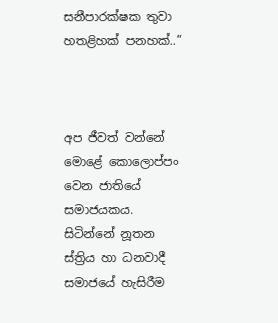සනීපාරක්ෂක තුවා හතළිහක් පනහක්..”



අප ජීවත් වන්නේ මොළේ කොලොප්පං වෙන ජාතියේ සමාජයකය. සිටින්නේ නූතන ස්ත්‍රිය හා ධනවාදී සමාජයේ හැසිරීම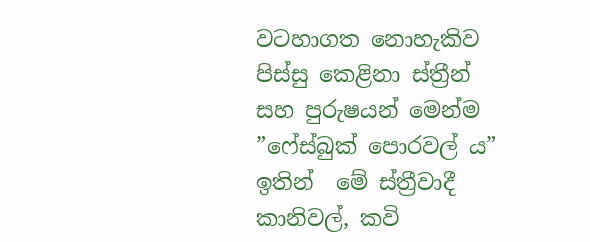වටහාගත නොහැකිව පිස්සු කෙළිනා ස්ත්‍රීන් සහ පුරුෂයන් මෙන්ම ”ෆේස්බුක් පොරවල් ය” ඉතින්  මේ ස්ත්‍රීවාදී කානිවල්, කවි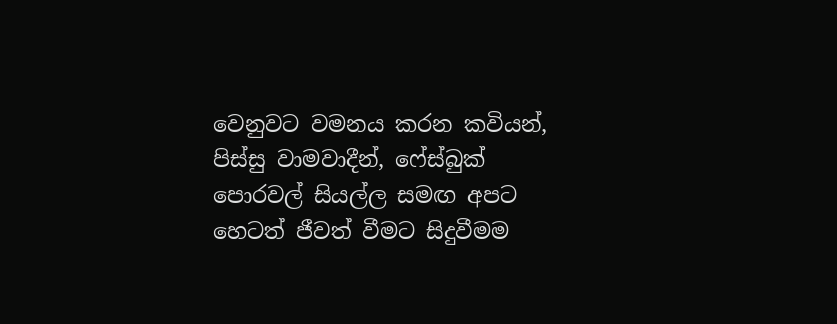වෙනුවට වමනය කරන කවියන්, පිස්සු වාමවාදීන්, ෆේස්බුක් පොරවල් සියල්ල සමඟ අපට හෙටත් ජීවත් වීමට සිදුවීමම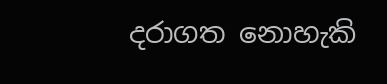දරාගත නොහැකි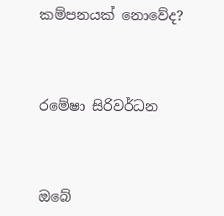කම්පනයක් නොවේද?



රමේෂා සිරිවර්ධන



ඔබේ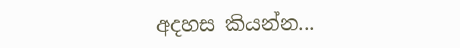අදහස කියන්න...